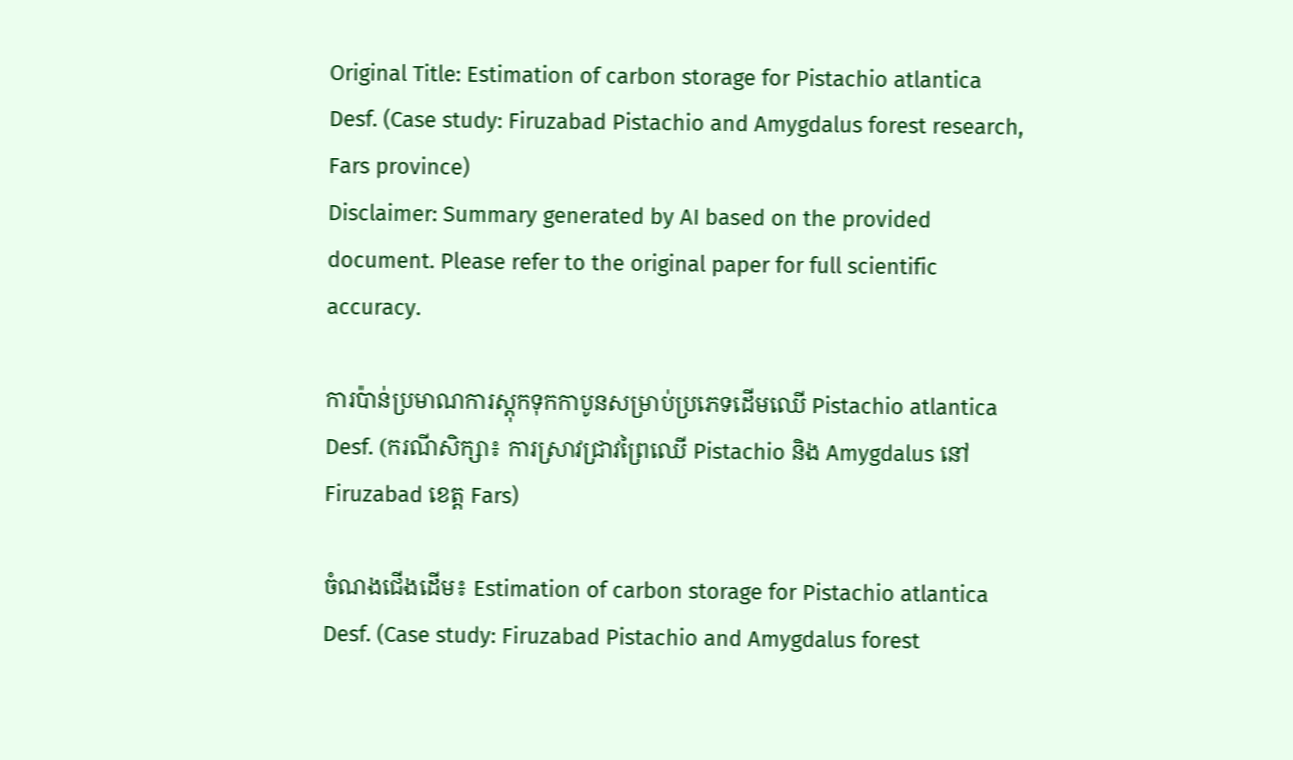Original Title: Estimation of carbon storage for Pistachio atlantica Desf. (Case study: Firuzabad Pistachio and Amygdalus forest research, Fars province)
Disclaimer: Summary generated by AI based on the provided document. Please refer to the original paper for full scientific accuracy.

ការប៉ាន់ប្រមាណការស្តុកទុកកាបូនសម្រាប់ប្រភេទដើមឈើ Pistachio atlantica Desf. (ករណីសិក្សា៖ ការស្រាវជ្រាវព្រៃឈើ Pistachio និង Amygdalus នៅ Firuzabad ខេត្ត Fars)

ចំណងជើងដើម៖ Estimation of carbon storage for Pistachio atlantica Desf. (Case study: Firuzabad Pistachio and Amygdalus forest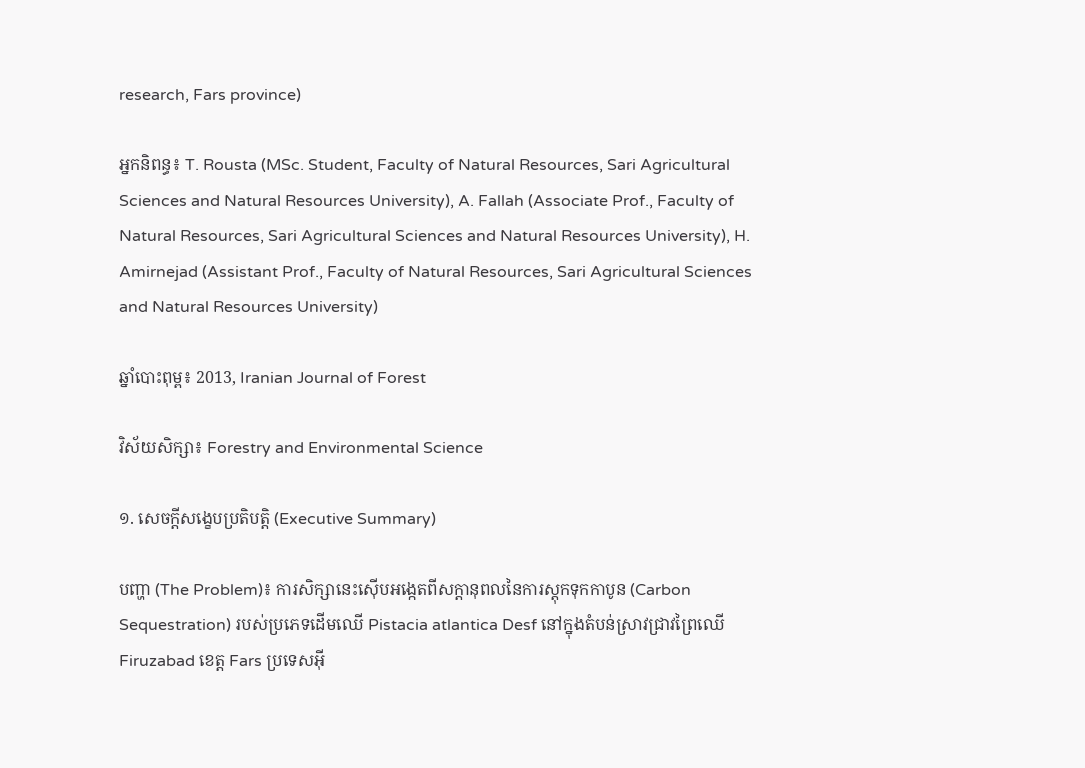research, Fars province)

អ្នកនិពន្ធ៖ T. Rousta (MSc. Student, Faculty of Natural Resources, Sari Agricultural Sciences and Natural Resources University), A. Fallah (Associate Prof., Faculty of Natural Resources, Sari Agricultural Sciences and Natural Resources University), H. Amirnejad (Assistant Prof., Faculty of Natural Resources, Sari Agricultural Sciences and Natural Resources University)

ឆ្នាំបោះពុម្ព៖ 2013, Iranian Journal of Forest

វិស័យសិក្សា៖ Forestry and Environmental Science

១. សេចក្តីសង្ខេបប្រតិបត្តិ (Executive Summary)

បញ្ហា (The Problem)៖ ការសិក្សានេះស៊ើបអង្កេតពីសក្តានុពលនៃការស្តុកទុកកាបូន (Carbon Sequestration) របស់ប្រភេទដើមឈើ Pistacia atlantica Desf នៅក្នុងតំបន់ស្រាវជ្រាវព្រៃឈើ Firuzabad ខេត្ត Fars ប្រទេសអ៊ី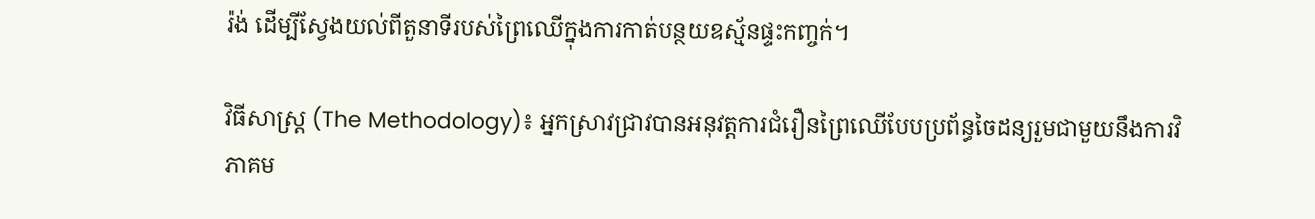រ៉ង់ ដើម្បីស្វែងយល់ពីតួនាទីរបស់ព្រៃឈើក្នុងការកាត់បន្ថយឧស្ម័នផ្ទះកញ្ចក់។

វិធីសាស្ត្រ (The Methodology)៖ អ្នកស្រាវជ្រាវបានអនុវត្តការជំរឿនព្រៃឈើបែបប្រព័ន្ធចៃដន្យរួមជាមួយនឹងការវិភាគម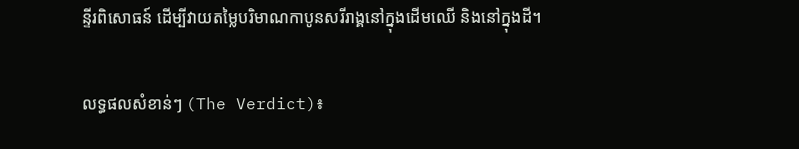ន្ទីរពិសោធន៍ ដើម្បីវាយតម្លៃបរិមាណកាបូនសរីរាង្គនៅក្នុងដើមឈើ និងនៅក្នុងដី។

លទ្ធផលសំខាន់ៗ (The Verdict)៖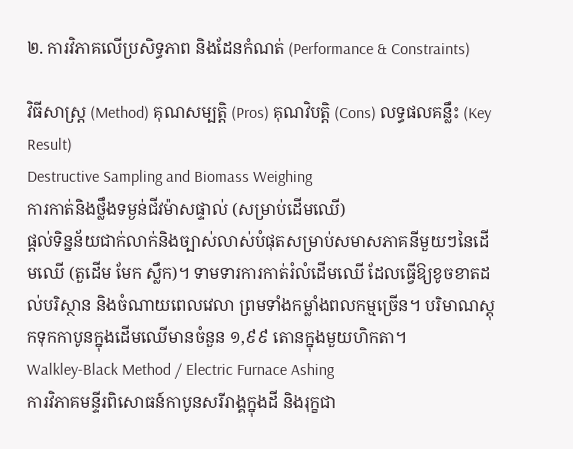២. ការវិភាគលើប្រសិទ្ធភាព និងដែនកំណត់ (Performance & Constraints)

វិធីសាស្ត្រ (Method) គុណសម្បត្តិ (Pros) គុណវិបត្តិ (Cons) លទ្ធផលគន្លឹះ (Key Result)
Destructive Sampling and Biomass Weighing
ការកាត់និងថ្លឹងទម្ងន់ជីវម៉ាសផ្ទាល់ (សម្រាប់ដើមឈើ)
ផ្តល់ទិន្នន័យជាក់លាក់និងច្បាស់លាស់បំផុតសម្រាប់សមាសភាគនីមួយៗនៃដើមឈើ (តួដើម មែក ស្លឹក)។ ទាមទារការកាត់រំលំដើមឈើ ដែលធ្វើឱ្យខូចខាតដល់បរិស្ថាន និងចំណាយពេលវេលា ព្រមទាំងកម្លាំងពលកម្មច្រើន។ បរិមាណស្តុកទុកកាបូនក្នុងដើមឈើមានចំនួន ១,៩៩ តោនក្នុងមួយហិកតា។
Walkley-Black Method / Electric Furnace Ashing
ការវិភាគមន្ទីរពិសោធន៍កាបូនសរីរាង្គក្នុងដី និងរុក្ខជា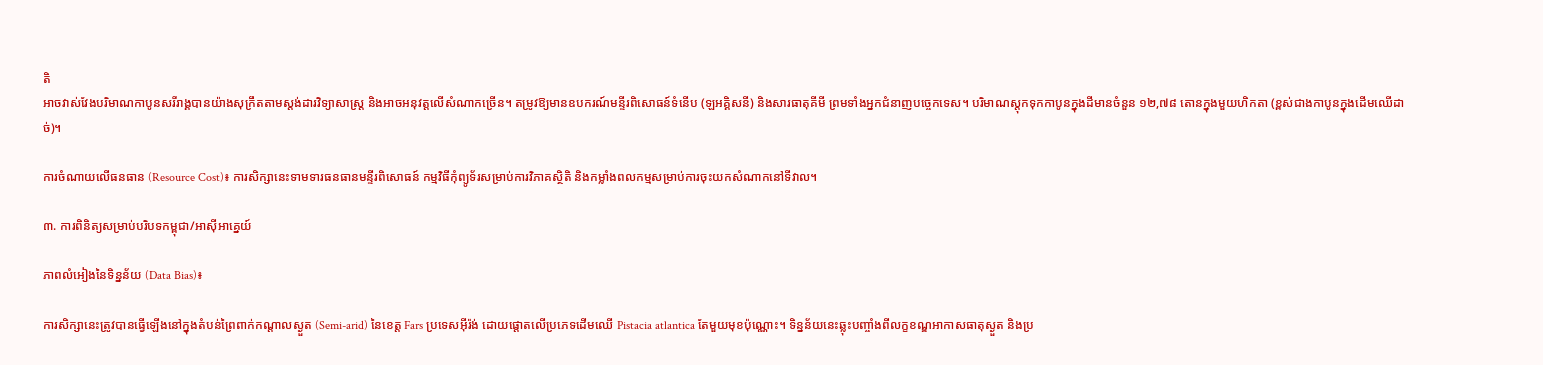តិ
អាចវាស់វែងបរិមាណកាបូនសរីរាង្គបានយ៉ាងសុក្រឹតតាមស្តង់ដារវិទ្យាសាស្ត្រ និងអាចអនុវត្តលើសំណាកច្រើន។ តម្រូវឱ្យមានឧបករណ៍មន្ទីរពិសោធន៍ទំនើប (ឡអគ្គិសនី) និងសារធាតុគីមី ព្រមទាំងអ្នកជំនាញបច្ចេកទេស។ បរិមាណស្តុកទុកកាបូនក្នុងដីមានចំនួន ១២,៧៨ តោនក្នុងមួយហិកតា (ខ្ពស់ជាងកាបូនក្នុងដើមឈើដាច់)។

ការចំណាយលើធនធាន (Resource Cost)៖ ការសិក្សានេះទាមទារធនធានមន្ទីរពិសោធន៍ កម្មវិធីកុំព្យូទ័រសម្រាប់ការវិភាគស្ថិតិ និងកម្លាំងពលកម្មសម្រាប់ការចុះយកសំណាកនៅទីវាល។

៣. ការពិនិត្យសម្រាប់បរិបទកម្ពុជា/អាស៊ីអាគ្នេយ៍

ភាពលំអៀងនៃទិន្នន័យ (Data Bias)៖

ការសិក្សានេះត្រូវបានធ្វើឡើងនៅក្នុងតំបន់ព្រៃពាក់កណ្តាលស្ងួត (Semi-arid) នៃខេត្ត Fars ប្រទេសអ៊ីរ៉ង់ ដោយផ្តោតលើប្រភេទដើមឈើ Pistacia atlantica តែមួយមុខប៉ុណ្ណោះ។ ទិន្នន័យនេះឆ្លុះបញ្ចាំងពីលក្ខខណ្ឌអាកាសធាតុស្ងួត និងប្រ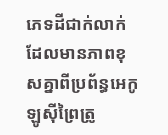ភេទដីជាក់លាក់ ដែលមានភាពខុសគ្នាពីប្រព័ន្ធអេកូឡូស៊ីព្រៃត្រូ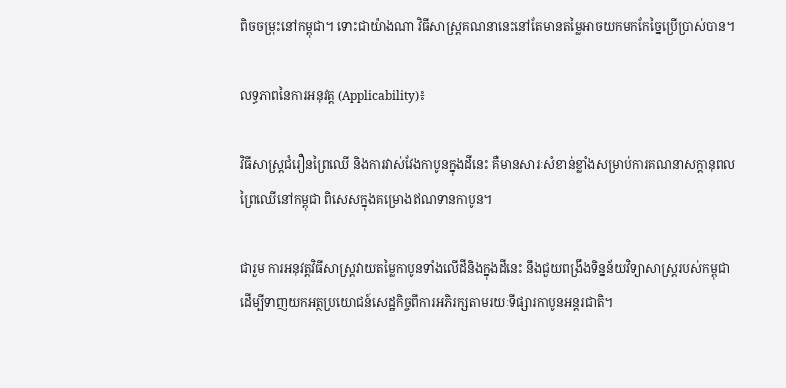ពិចចម្រុះនៅកម្ពុជា។ ទោះជាយ៉ាងណា វិធីសាស្ត្រគណនានេះនៅតែមានតម្លៃអាចយកមកកែច្នៃប្រើប្រាស់បាន។

លទ្ធភាពនៃការអនុវត្ត (Applicability)៖

វិធីសាស្ត្រជំរឿនព្រៃឈើ និងការវាស់វែងកាបូនក្នុងដីនេះ គឺមានសារៈសំខាន់ខ្លាំងសម្រាប់ការគណនាសក្តានុពលព្រៃឈើនៅកម្ពុជា ពិសេសក្នុងគម្រោងឥណទានកាបូន។

ជារួម ការអនុវត្តវិធីសាស្ត្រវាយតម្លៃកាបូនទាំងលើដីនិងក្នុងដីនេះ នឹងជួយពង្រឹងទិន្នន័យវិទ្យាសាស្ត្ររបស់កម្ពុជា ដើម្បីទាញយកអត្ថប្រយោជន៍សេដ្ឋកិច្ចពីការអភិរក្សតាមរយៈទីផ្សារកាបូនអន្តរជាតិ។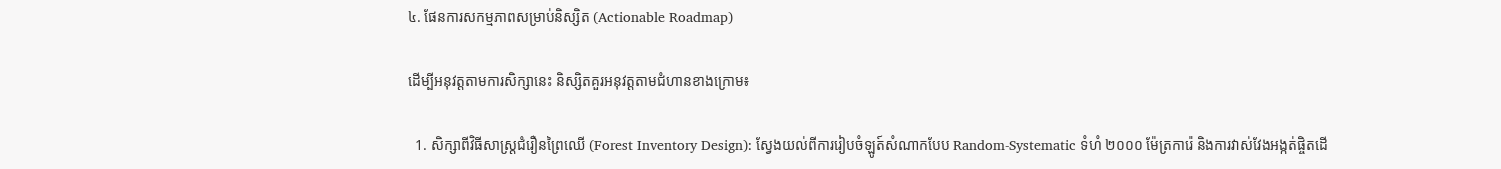៤. ផែនការសកម្មភាពសម្រាប់និស្សិត (Actionable Roadmap)

ដើម្បីអនុវត្តតាមការសិក្សានេះ និស្សិតគួរអនុវត្តតាមជំហានខាងក្រោម៖

  1. សិក្សាពីវិធីសាស្ត្រជំរឿនព្រៃឈើ (Forest Inventory Design): ស្វែងយល់ពីការរៀបចំឡូត៍សំណាកបែប Random-Systematic ទំហំ ២០០០ ម៉ែត្រការ៉េ និងការវាស់វែងអង្កត់ផ្ចិតដើ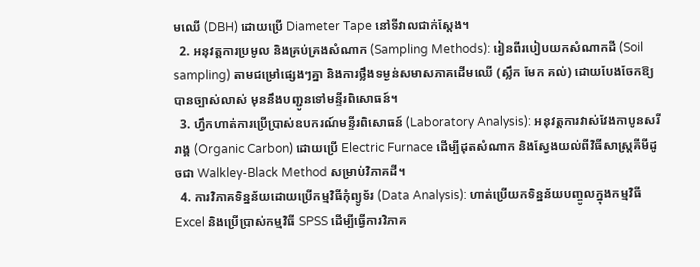មឈើ (DBH) ដោយប្រើ Diameter Tape នៅទីវាលជាក់ស្តែង។
  2. អនុវត្តការប្រមូល និងគ្រប់គ្រងសំណាក (Sampling Methods): រៀនពីរបៀបយកសំណាកដី (Soil sampling) តាមជម្រៅផ្សេងៗគ្នា និងការថ្លឹងទម្ងន់សមាសភាគដើមឈើ (ស្លឹក មែក គល់) ដោយបែងចែកឱ្យបានច្បាស់លាស់ មុននឹងបញ្ជូនទៅមន្ទីរពិសោធន៍។
  3. ហ្វឹកហាត់ការប្រើប្រាស់ឧបករណ៍មន្ទីរពិសោធន៍ (Laboratory Analysis): អនុវត្តការវាស់វែងកាបូនសរីរាង្គ (Organic Carbon) ដោយប្រើ Electric Furnace ដើម្បីដុតសំណាក និងស្វែងយល់ពីវិធីសាស្ត្រគីមីដូចជា Walkley-Black Method សម្រាប់វិភាគដី។
  4. ការវិភាគទិន្នន័យដោយប្រើកម្មវិធីកុំព្យូទ័រ (Data Analysis): ហាត់ប្រើយកទិន្នន័យបញ្ចូលក្នុងកម្មវិធី Excel និងប្រើប្រាស់កម្មវិធី SPSS ដើម្បីធ្វើការវិភាគ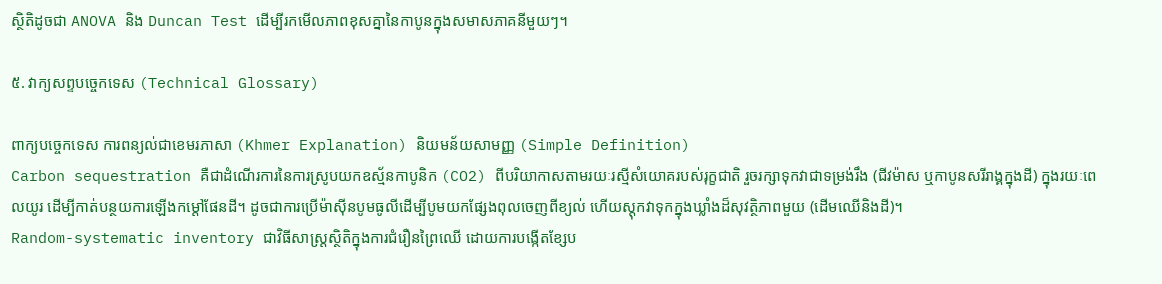ស្ថិតិដូចជា ANOVA និង Duncan Test ដើម្បីរកមើលភាពខុសគ្នានៃកាបូនក្នុងសមាសភាគនីមួយៗ។

៥. វាក្យសព្ទបច្ចេកទេស (Technical Glossary)

ពាក្យបច្ចេកទេស ការពន្យល់ជាខេមរភាសា (Khmer Explanation) និយមន័យសាមញ្ញ (Simple Definition)
Carbon sequestration គឺជាដំណើរការនៃការស្រូបយកឧស្ម័នកាបូនិក (CO2) ពីបរិយាកាសតាមរយៈរស្មីសំយោគរបស់រុក្ខជាតិ រួចរក្សាទុកវាជាទម្រង់រឹង (ជីវម៉ាស ឬកាបូនសរីរាង្គក្នុងដី) ក្នុងរយៈពេលយូរ ដើម្បីកាត់បន្ថយការឡើងកម្តៅផែនដី។ ដូចជាការប្រើម៉ាស៊ីនបូមធូលីដើម្បីបូមយកផ្សែងពុលចេញពីខ្យល់ ហើយស្តុកវាទុកក្នុងឃ្លាំងដ៏សុវត្ថិភាពមួយ (ដើមឈើនិងដី)។
Random-systematic inventory ជាវិធីសាស្ត្រស្ថិតិក្នុងការជំរឿនព្រៃឈើ ដោយការបង្កើតខ្សែប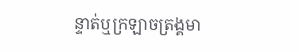ន្ទាត់ឬក្រឡាចត្រង្គមា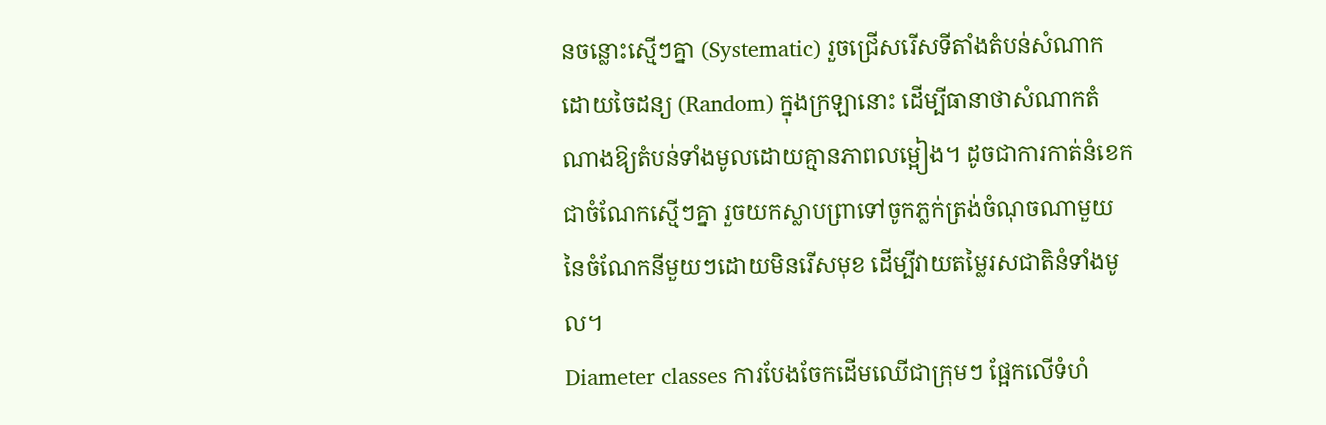នចន្លោះស្មើៗគ្នា (Systematic) រួចជ្រើសរើសទីតាំងតំបន់សំណាកដោយចៃដន្យ (Random) ក្នុងក្រឡានោះ ដើម្បីធានាថាសំណាកតំណាងឱ្យតំបន់ទាំងមូលដោយគ្មានភាពលម្អៀង។ ដូចជាការកាត់នំខេកជាចំណែកស្មើៗគ្នា រួចយកស្លាបព្រាទៅចូកភ្លក់ត្រង់ចំណុចណាមួយនៃចំណែកនីមួយៗដោយមិនរើសមុខ ដើម្បីវាយតម្លៃរសជាតិនំទាំងមូល។
Diameter classes ការបែងចែកដើមឈើជាក្រុមៗ ផ្អែកលើទំហំ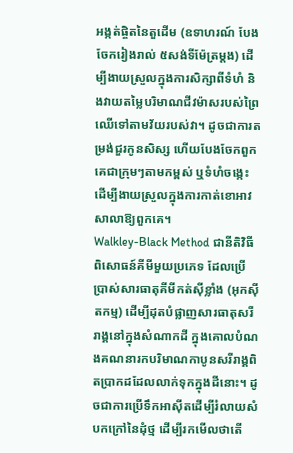អង្កត់ផ្ចិតនៃតួដើម (ឧទាហរណ៍ បែងចែករៀងរាល់ ៥សង់ទីម៉ែត្រម្តង) ដើម្បីងាយស្រួលក្នុងការសិក្សាពីទំហំ និងវាយតម្លៃបរិមាណជីវម៉ាសរបស់ព្រៃឈើទៅតាមវ័យរបស់វា។ ដូចជាការតម្រង់ជួរកូនសិស្ស ហើយបែងចែកពួកគេជាក្រុមៗតាមកម្ពស់ ឬទំហំចង្កេះ ដើម្បីងាយស្រួលក្នុងការកាត់ខោអាវសាលាឱ្យពួកគេ។
Walkley-Black Method ជានីតិវិធីពិសោធន៍គីមីមួយប្រភេទ ដែលប្រើប្រាស់សារធាតុគីមីកត់ស៊ីខ្លាំង (អុកស៊ីតកម្ម) ដើម្បីដុតបំផ្លាញសារធាតុសរីរាង្គនៅក្នុងសំណាកដី ក្នុងគោលបំណងគណនារកបរិមាណកាបូនសរីរាង្គពិតប្រាកដដែលលាក់ទុកក្នុងដីនោះ។ ដូចជាការប្រើទឹកអាស៊ីតដើម្បីរំលាយសំបកក្រៅនៃដុំថ្ម ដើម្បីរកមើលថាតើ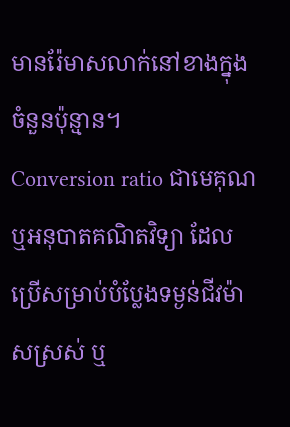មានរ៉ែមាសលាក់នៅខាងក្នុងចំនួនប៉ុន្មាន។
Conversion ratio ជាមេគុណ ឬអនុបាតគណិតវិទ្យា ដែលប្រើសម្រាប់បំប្លែងទម្ងន់ជីវម៉ាសស្រស់ ឬ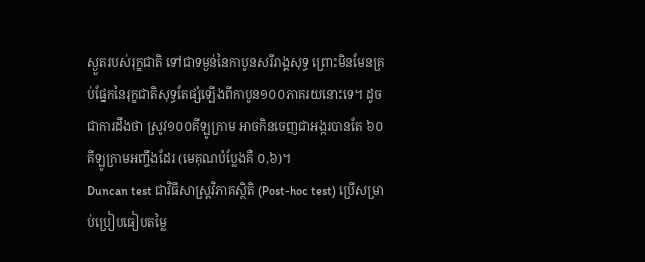ស្ងួតរបស់រុក្ខជាតិ ទៅជាទម្ងន់នៃកាបូនសរីរាង្គសុទ្ធ ព្រោះមិនមែនគ្រប់ផ្នែកនៃរុក្ខជាតិសុទ្ធតែផ្សំឡើងពីកាបូន១០០ភាគរយនោះទេ។ ដូចជាការដឹងថា ស្រូវ១០០គីឡូក្រាម អាចកិនចេញជាអង្ករបានតែ ៦០គីឡូក្រាមអញ្ចឹងដែរ (មេគុណបំប្លែងគឺ ០,៦)។
Duncan test ជាវិធីសាស្ត្រវិភាគស្ថិតិ (Post-hoc test) ប្រើសម្រាប់ប្រៀបធៀបតម្លៃ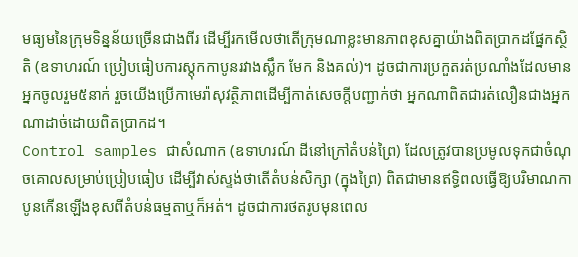មធ្យមនៃក្រុមទិន្នន័យច្រើនជាងពីរ ដើម្បីរកមើលថាតើក្រុមណាខ្លះមានភាពខុសគ្នាយ៉ាងពិតប្រាកដផ្នែកស្ថិតិ (ឧទាហរណ៍ ប្រៀបធៀបការស្តុកកាបូនរវាងស្លឹក មែក និងគល់)។ ដូចជាការប្រកួតរត់ប្រណាំងដែលមានអ្នកចូលរួម៥នាក់ រួចយើងប្រើកាមេរ៉ាសុវត្ថិភាពដើម្បីកាត់សេចក្តីបញ្ជាក់ថា អ្នកណាពិតជារត់លឿនជាងអ្នកណាដាច់ដោយពិតប្រាកដ។
Control samples ជាសំណាក (ឧទាហរណ៍ ដីនៅក្រៅតំបន់ព្រៃ) ដែលត្រូវបានប្រមូលទុកជាចំណុចគោលសម្រាប់ប្រៀបធៀប ដើម្បីវាស់ស្ទង់ថាតើតំបន់សិក្សា (ក្នុងព្រៃ) ពិតជាមានឥទ្ធិពលធ្វើឱ្យបរិមាណកាបូនកើនឡើងខុសពីតំបន់ធម្មតាឬក៏អត់។ ដូចជាការថតរូបមុនពេល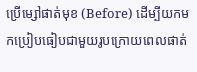ប្រើម្សៅផាត់មុខ (Before) ដើម្បីយកមកប្រៀបធៀបជាមួយរូបក្រោយពេលផាត់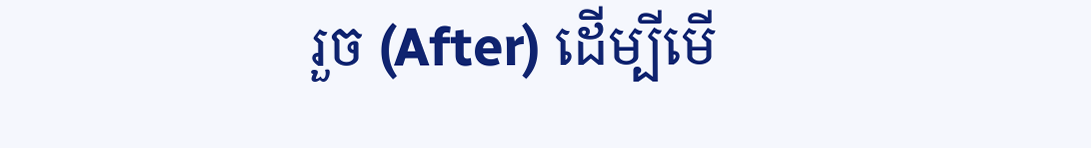រួច (After) ដើម្បីមើ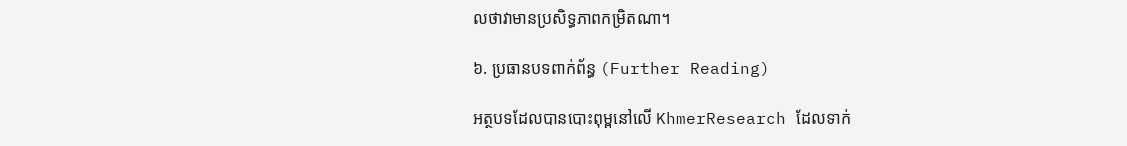លថាវាមានប្រសិទ្ធភាពកម្រិតណា។

៦. ប្រធានបទពាក់ព័ន្ធ (Further Reading)

អត្ថបទដែលបានបោះពុម្ពនៅលើ KhmerResearch ដែលទាក់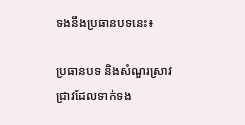ទងនឹងប្រធានបទនេះ៖

ប្រធានបទ និងសំណួរស្រាវជ្រាវដែលទាក់ទង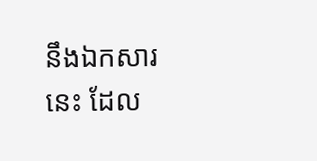នឹងឯកសារនេះ ដែល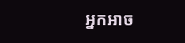អ្នកអាច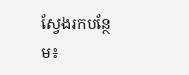ស្វែងរកបន្ថែម៖